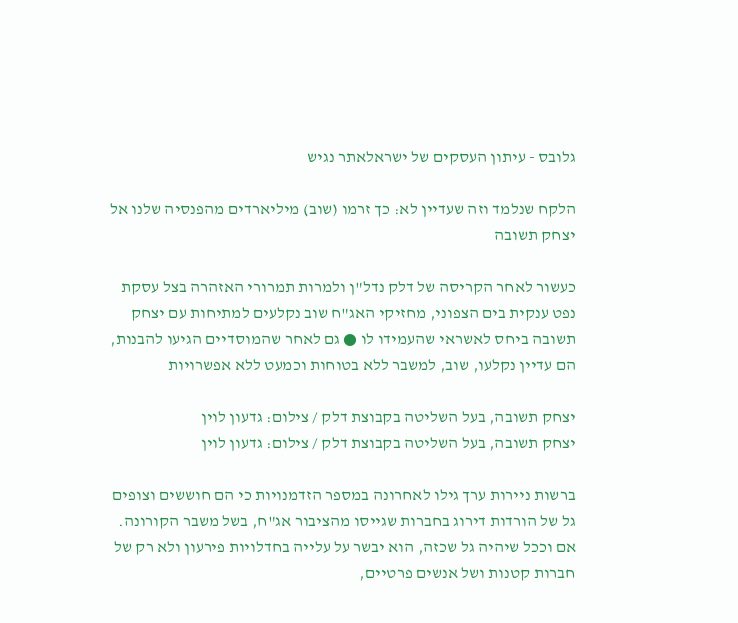גלובס - עיתון העסקים של ישראלאתר נגיש

הלקח שנלמד וזה שעדיין לא: כך זרמו (שוב) מיליארדים מהפנסיה שלנו אל יצחק תשובה

כעשור לאחר הקריסה של דלק נדל"ן ולמרות תמרורי האזהרה בצל עסקת נפט ענקית בים הצפוני, מחזיקי האג"ח שוב נקלעים למתיחות עם יצחק תשובה ביחס לאשראי שהעמידו לו ● גם לאחר שהמוסדיים הגיעו להבנות, הם עדיין נקלעו, שוב, למשבר ללא בטוחות וכמעט ללא אפשרויות

יצחק תשובה, בעל השליטה בקבוצת דלק / צילום: גדעון לוין
יצחק תשובה, בעל השליטה בקבוצת דלק / צילום: גדעון לוין

ברשות ניירות ערך גילו לאחרונה במספר הזדמנויות כי הם חוששים וצופים גל של הורדות דירוג בחברות שגייסו מהציבור אג"ח, בשל משבר הקורונה. אם וככל שיהיה גל שכזה, הוא יבשר על עלייה בחדלויות פירעון ולא רק של חברות קטנות ושל אנשים פרטיים,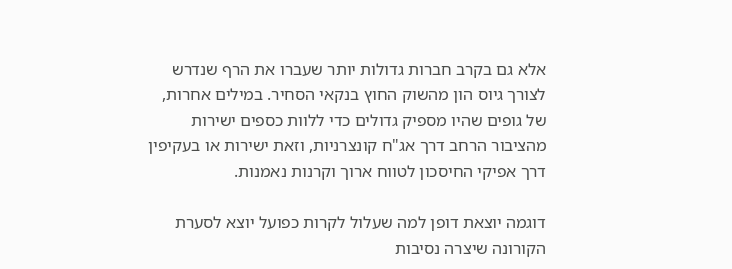אלא גם בקרב חברות גדולות יותר שעברו את הרף שנדרש לצורך גיוס הון מהשוק החוץ בנקאי הסחיר. במילים אחרות, של גופים שהיו מספיק גדולים כדי ללוות כספים ישירות מהציבור הרחב דרך אג"ח קונצרניות, וזאת ישירות או בעקיפין דרך אפיקי החיסכון לטווח ארוך וקרנות נאמנות.

דוגמה יוצאת דופן למה שעלול לקרות כפועל יוצא לסערת הקורונה שיצרה נסיבות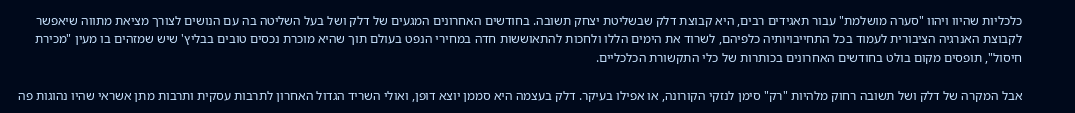כלכליות שהיוו ויהוו "סערה מושלמת" עבור תאגידים רבים, היא קבוצת דלק שבשליטת יצחק תשובה. בחודשים האחרונים המגעים של דלק ושל בעל השליטה בה עם הנושים לצורך מציאת מתווה שיאפשר לקבוצת האנרגיה הציבורית לעמוד בכל התחייבויותיה כלפיהם, לשרוד את הימים הללו ולחכות להתאוששות חדה במחירי הנפט בעולם תוך שהיא מוכרת נכסים טובים בבליץ' שיש שמזהים בו מעין "מכירת חיסול", תופסים מקום בולט בחודשים האחרונים בכותרות של כלי התקשורת הכלכליים.

אבל המקרה של דלק ושל תשובה רחוק מלהיות "רק" סימן לנזקי הקורונה, או אפילו בעיקר. דלק בעצמה היא סממן יוצא דופן, ואולי השריד הגדול האחרון לתרבות עסקית ותרבות מתן אשראי שהיו נהוגות פה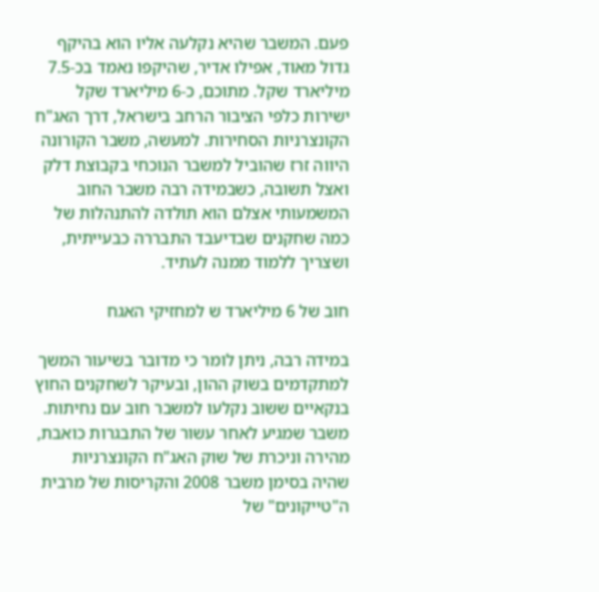פעם. המשבר שהיא נקלעה אליו הוא בהיקף גדול מאוד, אפילו אדיר, שהיקפו נאמד בכ-7.5 מיליארד שקל. מתוכם, כ-6 מיליארד שקל ישירות כלפי הציבור הרחב בישראל, דרך האג"ח הקונצרניות הסחירות. למעשה, משבר הקורונה היווה זרז שהוביל למשבר הנוכחי בקבוצת דלק ואצל תשובה, כשבמידה רבה משבר החוב המשמעותי אצלם הוא תולדה להתנהלות של כמה שחקנים שבדיעבד התבררה כבעייתית, ושצריך ללמוד ממנה לעתיד.

חוב של 6 מיליארד ש למחזיקי האגח

במידה רבה, ניתן לומר כי מדובר בשיעור המשך למתקדמים בשוק ההון, ובעיקר לשחקנים החוץ בנקאיים ששוב נקלעו למשבר חוב עם נחיתות. משבר שמגיע לאחר עשור של התבגרות כואבת, מהירה וניכרת של שוק האג"ח הקונצרניות שהיה בסימן משבר 2008 והקריסות של מרבית ה"טייקונים" של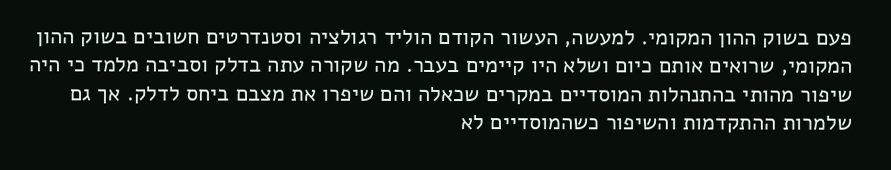פעם בשוק ההון המקומי. למעשה, העשור הקודם הוליד רגולציה וסטנדרטים חשובים בשוק ההון המקומי, שרואים אותם כיום ושלא היו קיימים בעבר. מה שקורה עתה בדלק וסביבה מלמד כי היה שיפור מהותי בהתנהלות המוסדיים במקרים שכאלה והם שיפרו את מצבם ביחס לדלק. אך גם שלמרות ההתקדמות והשיפור כשהמוסדיים לא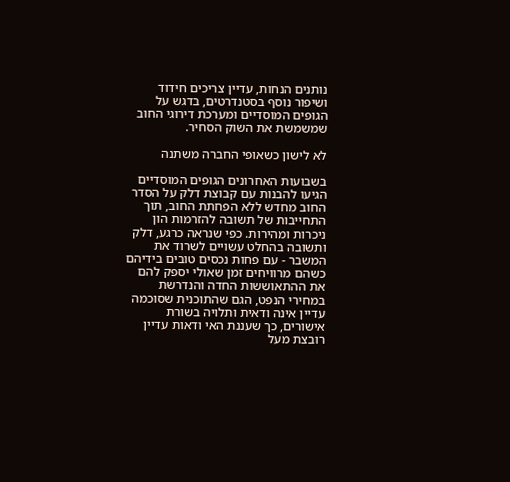נותנים הנחות, עדיין צריכים חידוד ושיפור נוסף בסטנדרטים, בדגש על הגופים המוסדיים ומערכת דירוגי החוב שמשמשת את השוק הסחיר.

לא לישון כשאופי החברה משתנה

בשבועות האחרונים הגופים המוסדיים הגיעו להבנות עם קבוצת דלק על הסדר החוב מחדש ללא הפחתת החוב, תוך התחייבות של תשובה להזרמות הון ניכרות ומהירות. כפי שנראה כרגע, דלק ותשובה בהחלט עשויים לשרוד את המשבר - עם פחות נכסים טובים בידיהם כשהם מרוויחים זמן שאולי יספק להם את ההתאוששות החדה והנדרשת במחירי הנפט, הגם שהתוכנית שסוכמה עדיין אינה ודאית ותלויה בשורת אישורים, כך שעננת האי ודאות עדיין רובצת מעל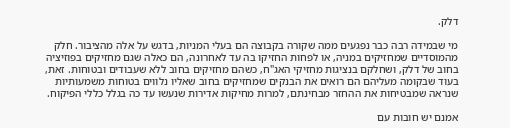דלק.

מי שבמידה רבה כבר נפגעים ממה שקורה בקבוצה הם בעלי המניות, בדגש על אלה מהציבור. חלק מהמוסדיים שמחזיקים במניה, או לפחות החזיקו בה עד לאחרונה, הם כאלה שגם מחזיקים בפוזיציה בחוב של דלק, ושחלקם בנציגות מחזיקי האג"ח, כשהם מחזיקים בחוב ללא שעבודים ובטוחות. זאת, בעוד שבקומה מעליהם הם רואים את הבנקים שמחזיקים בחוב שאליו נלווים בטוחות משמעותיות שנראה שמבטיחות את ההחזר מבחינתם, למרות מחיקות אדירות שנעשו עד כה בגלל כללי הפיקוח.

אמנם יש חובות עם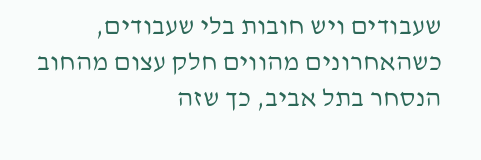שעבודים ויש חובות בלי שעבודים, כשהאחרונים מהווים חלק עצום מהחוב הנסחר בתל אביב, כך שזה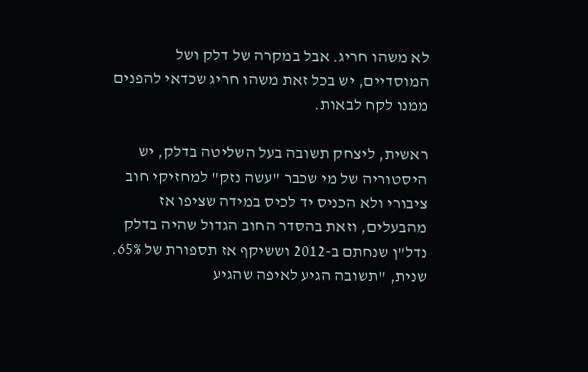לא משהו חריג. אבל במקרה של דלק ושל המוסדיים, יש בכל זאת משהו חריג שכדאי להפנים ממנו לקח לבאות.

ראשית, ליצחק תשובה בעל השליטה בדלק, יש היסטוריה של מי שכבר "עשה נזק" למחזיקי חוב ציבורי ולא הכניס יד לכיס במידה שציפו אז מהבעלים, וזאת בהסדר החוב הגדול שהיה בדלק נדל"ן שנחתם ב-2012 וששיקף אז תספורת של 65%. שנית, "תשובה הגיע לאיפה שהגיע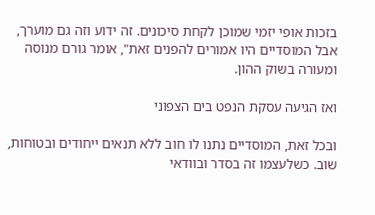בזכות אופי יזמי שמוכן לקחת סיכונים. זה ידוע וזה גם מוערך, אבל המוסדיים היו אמורים להפנים זאת", אומר גורם מנוסה ומעורה בשוק ההון.

ואז הגיעה עסקת הנפט בים הצפוני

ובכל זאת, המוסדיים נתנו לו חוב ללא תנאים ייחודים ובטוחות, שוב. כשלעצמו זה בסדר ובוודאי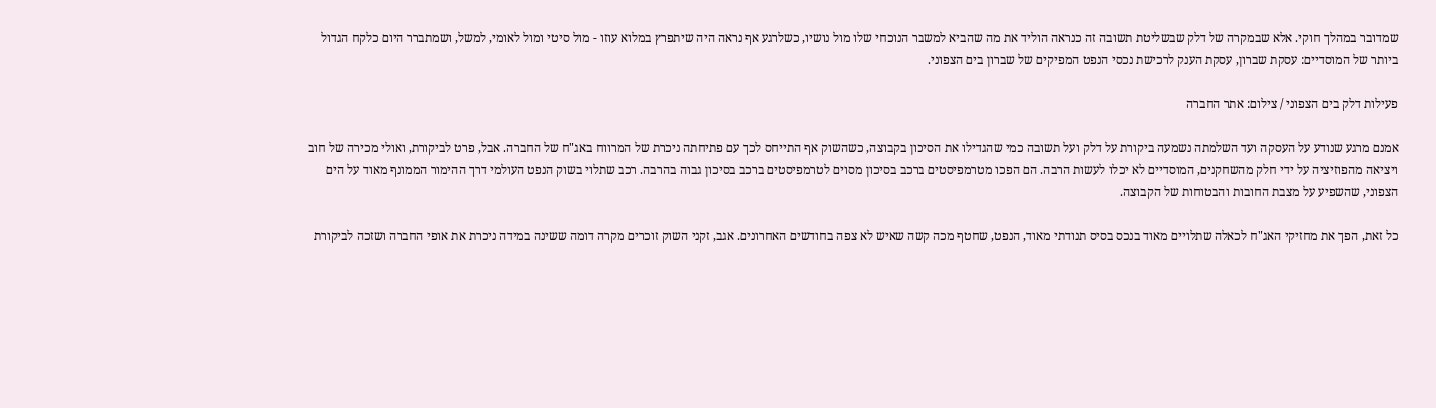שמדובר במהלך חוקי. אלא שבמקרה של דלק שבשליטת תשובה זה כנראה הוליד את מה שהביא למשבר הנוכחי שלו מול נושיו, כשלרגע אף נראה היה שיתפרץ במלוא עוזו - מול סיטי ומול לאומי, למשל, ושמתברר היום כלקח הגדול ביותר של המוסדיים: עסקת שברון, עסקת הענק לרכישת נכסי הנפט המפיקים של שברון בים הצפוני.

פעילות דלק בים הצפוני / צילום: אתר החברה

אמנם מרגע שנודע על העסקה ועד השלמתה נשמעה ביקורת על דלק ועל תשובה כמי שהגדילו את הסיכון בקבוצה, כשהשוק אף התייחס לכך עם פתיחתה ניכרת של המרווח באג"ח של החברה. אבל, פרט לביקורת, ואולי מכירה של חוב ויציאה מהפוזיציה על ידי חלק מהשחקנים, המוסדיים לא יכלו לעשות הרבה. הם הפכו מטרמפיסטים ברכב בסיכון מסוים לטרמפיסטים ברכב בסיכון גבוה בהרבה. רכב שתלוי בשוק הנפט העולמי דרך ההימור הממונף מאוד על הים הצפוני, שהשפיע על מצבת החובות והבטוחות של הקבוצה.

כל זאת, הפך את מחזיקי האג"ח לכאלה שתלויים מאוד בנכס בסיס תנודתי מאוד, הנפט, שחטף מכה קשה שאיש לא צפה בחודשים האחרונים. אגב, זקני השוק זוכרים מקרה דומה ששינה במידה ניכרת את אופי החברה ושזכה לביקורת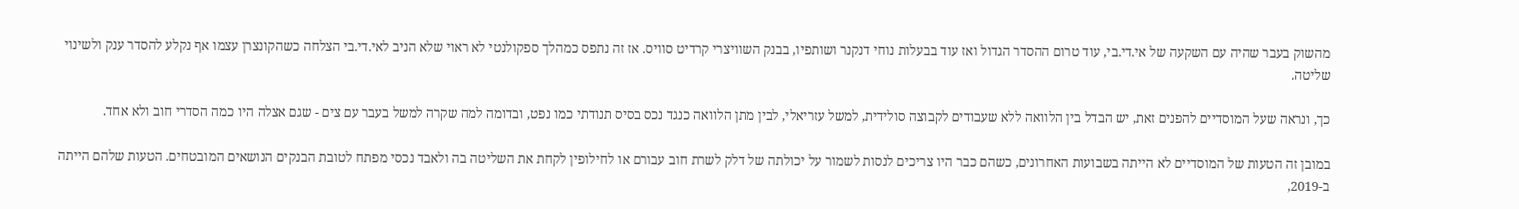מהשוק בעבר שהיה עם השקעה של אי.די.בי, עוד טרום ההסדר הגדול ואז עוד בבעלות נוחי דנקנר ושותפיו, בבנק השוויצרי קרדיט סוויס. אז זה נתפס כמהלך ספקולנטי לא ראוי שלא הניב לאי.די.בי הצלחה כשהקונצרן עצמו אף נקלע להסדר ענק ולשינוי שליטה.

כך, ונראה שעל המוסדיים להפנים זאת, יש הבדל בין הלוואה ללא שעבודים לקבוצה סולידית, למשל עזריאלי, לבין מתן הלוואה כנגד נכס בסיס תנודתי כמו נפט, ובדומה למה שקרה למשל בעבר עם צים - שגם אצלה היו כמה הסדרי חוב ולא אחד.

במובן זה הטעות של המוסדיים לא הייתה בשבועות האחרונים, כשהם כבר היו צריכים לנסות לשמור על יכולתה של דלק לשרת חוב עבורם או לחילופין לקחת את השליטה בה ולאבד נכסי מפתח לטובת הבנקים הנושאים המובטחים. הטעות שלהם הייתה ב-2019,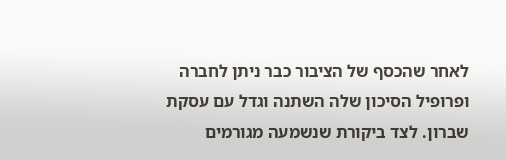לאחר שהכסף של הציבור כבר ניתן לחברה ופרופיל הסיכון שלה השתנה וגדל עם עסקת שברון. לצד ביקורת שנשמעה מגורמים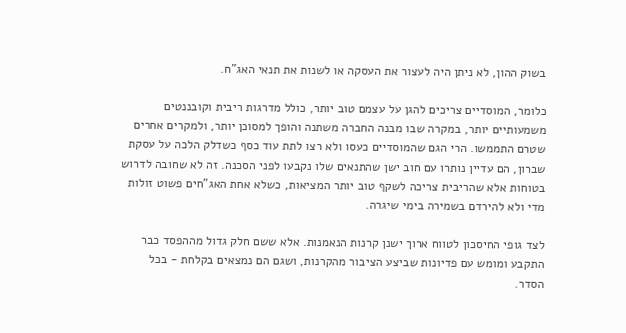בשוק ההון, לא ניתן היה לעצור את העסקה או לשנות את תנאי האג"ח.

כלומר, המוסדיים צריכים להגן על עצמם טוב יותר, כולל מדרגות ריבית וקובננטים משמעותיים יותר, במקרה שבו מבנה החברה משתנה והופך למסוכן יותר, ולמקרים אחרים שטרם התממשו. הרי הגם שהמוסדיים כעסו ולא רצו לתת עוד כסף כשדלק הלכה על עסקת שברון, הם עדיין נותרו עם חוב ישן שהתנאים שלו נקבעו לפני הסכנה. זה לא שחובה לדרוש בטוחות אלא שהריבית צריכה לשקף טוב יותר המציאות, כשלא אחת האג"חים פשוט זולות מדי ולא להירדם בשמירה בימי שיגרה.

לצד גופי החיסכון לטווח ארוך ישנן קרנות הנאמנות. אלא ששם חלק גדול מההפסד כבר התקבע ומומש עם פדיונות שביצע הציבור מהקרנות, ושגם הם נמצאים בקלחת - בכל הסדר.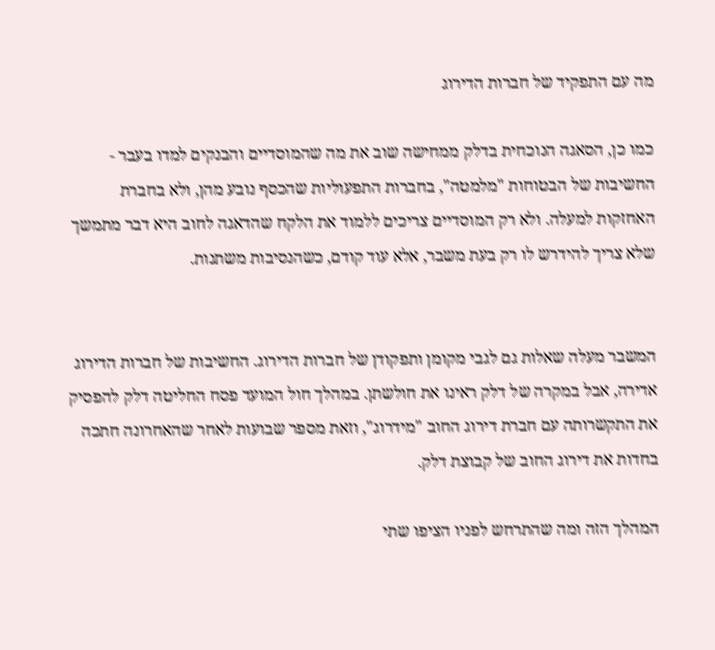מה עם התפקיד של חברות הדירוג

כמו כן, הסאגה הנוכחית בדלק ממחישה שוב את מה שהמוסדיים והבנקים למדו בעבר - החשיבות של הבטוחות "מלמטה", בחברות התפעוליות שהכסף נובע מהן, ולא בחברת האחזקות למעלה. ולא רק המוסדיים צריכים ללמוד את הלקח שהדאגה לחוב היא דבר מתמשך שלא צריך להידרש לו רק בעת משבר, אלא עוד קודם, כשהנסיבות משתנות.


המשבר מעלה שאלות גם לגבי מקומן ותפקודן של חברות הדירוג. החשיבות של חברות הדירוג אדירה, אבל במקרה של דלק ראינו את חולשתן. במהלך חול המועד פסח החליטה דלק להפסיק את התקשרותה עם חברת דירוג החוב "מידרוג", וזאת מספר שבועות לאחר שהאחרונה חתכה בחדות את דירוג החוב של קבוצת דלק.

המהלך הזה ומה שהתרחש לפניו הציפו שתי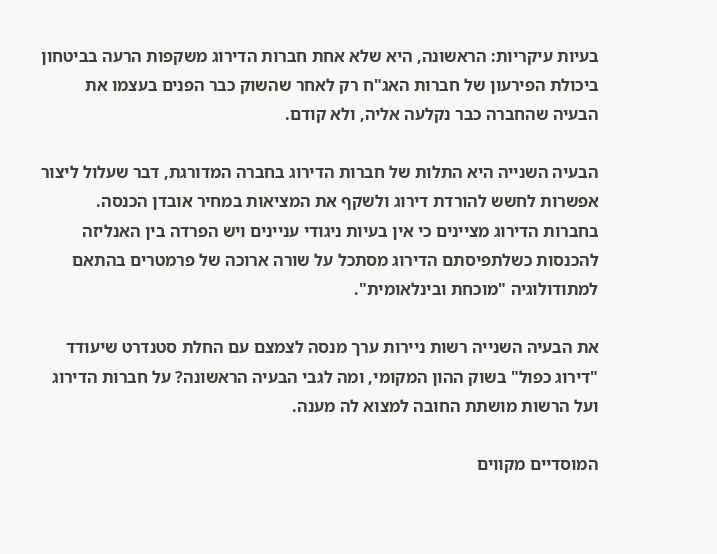בעיות עיקריות: הראשונה, היא שלא אחת חברות הדירוג משקפות הרעה בביטחון ביכולת הפירעון של חברות האג"ח רק לאחר שהשוק כבר הפנים בעצמו את הבעיה שהחברה כבר נקלעה אליה, ולא קודם.

הבעיה השנייה היא התלות של חברות הדירוג בחברה המדורגת, דבר שעלול ליצור אפשרות לחשש להורדת דירוג ולשקף את המציאות במחיר אובדן הכנסה. בחברות הדירוג מציינים כי אין בעיות ניגודי עניינים ויש הפרדה בין האנליזה להכנסות כשלתפיסתם הדירוג מסתכל על שורה ארוכה של פרמטרים בהתאם למתודולוגיה "מוכחת ובינלאומית".

את הבעיה השנייה רשות ניירות ערך מנסה לצמצם עם החלת סטנדרט שיעודד "דירוג כפול" בשוק ההון המקומי, ומה לגבי הבעיה הראשונה? על חברות הדירוג ועל הרשות מושתת החובה למצוא לה מענה.

המוסדיים מקווים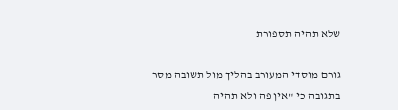שלא תהיה תספורת

גורם מוסדי המעורב בהליך מול תשובה מסר בתגובה כי "אין פה ולא תהיה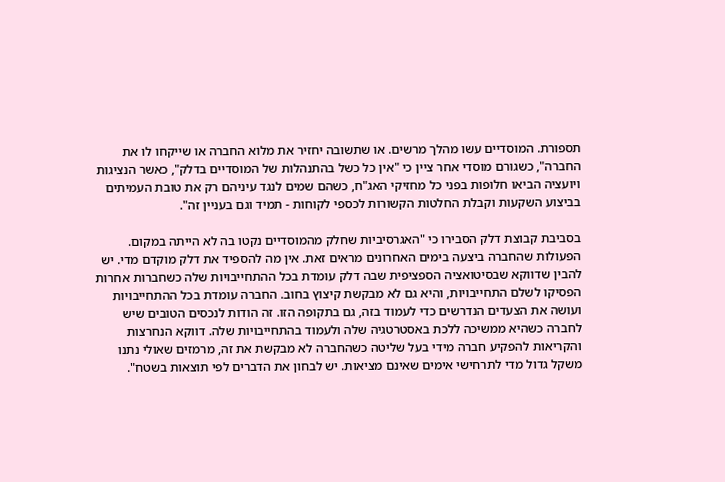תספורת. המוסדיים עשו מהלך מרשים. או שתשובה יחזיר את מלוא החברה או שייקחו לו את החברה", כשגורם מוסדי אחר ציין כי "אין כל כשל בהתנהלות של המוסדיים בדלק", כאשר הנציגות ויועציה הביאו חלופות בפני כל מחזיקי האג"ח, כשהם שמים לנגד עיניהם רק את טובת העמיתים בביצוע השקעות וקבלת החלטות הקשורות לכספי לקוחות - תמיד וגם בעניין זה".

בסביבת קבוצת דלק הסבירו כי "האגרסיביות שחלק מהמוסדיים נקטו בה לא הייתה במקום. הפעולות שהחברה ביצעה בימים האחרונים מראים זאת. אין מה להספיד את דלק מוקדם מדי. יש להבין שדווקא שבסיטואציה הספציפית שבה דלק עומדת בכל ההתחייבויות שלה כשחברות אחרות הפסיקו לשלם התחייבויות, והיא גם לא מבקשת קיצוץ בחוב. החברה עומדת בכל ההתחייבויות ועושה את הצעדים הנדרשים כדי לעמוד בזה, גם בתקופה הזו. זה הודות לנכסים הטובים שיש לחברה כשהיא ממשיכה ללכת באסטרטגיה שלה ולעמוד בהתחייבויות שלה. דווקא הנחרצות והקריאות להפקיע חברה מידי בעל שליטה כשהחברה לא מבקשת את זה, מרמזים שאולי נתנו משקל גדול מדי לתרחישי אימים שאינם מציאות. יש לבחון את הדברים לפי תוצאות בשטח".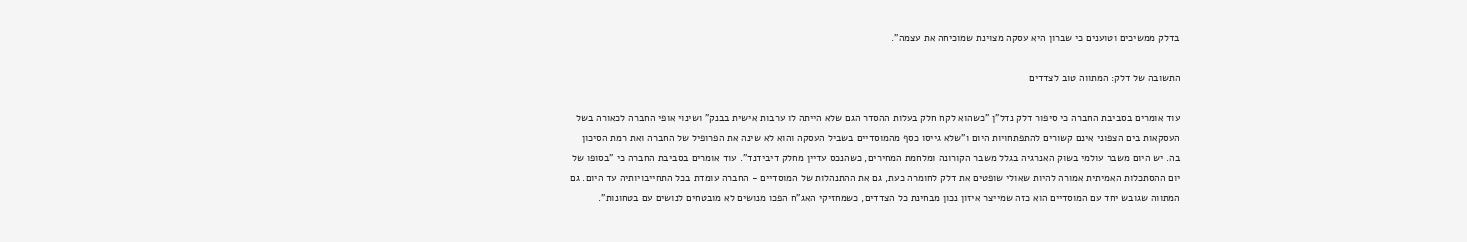בדלק ממשיכים וטוענים כי שברון היא עסקה מצוינת שמוכיחה את עצמה".

התשובה של דלק: המתווה טוב לצדדים

עוד אומרים בסביבת החברה כי סיפור דלק נדל"ן "כשהוא לקח חלק בעלות ההסדר הגם שלא הייתה לו ערבות אישית בבנק" ושינוי אופי החברה לכאורה בשל העסקאות בים הצפוני אינם קשורים להתפתחויות היום ו"שלא גייסו כסף מהמוסדיים בשביל העסקה והוא לא שינה את הפרופיל של החברה ואת רמת הסיכון בה. יש היום משבר עולמי בשוק האנרגיה בגלל משבר הקורונה ומלחמת המחירים, כשהנכס עדיין מחלק דיבידנד". עוד אומרים בסביבת החברה כי "בסופו של יום ההסתכלות האמיתית אמורה להיות שאולי שופטים את דלק לחומרה כעת, גם את ההתנהלות של המוסדיים - החברה עומדת בכל התחייבויותיה עד היום. גם המתווה שגובש יחד עם המוסדיים הוא כזה שמייצר איזון נכון מבחינת כל הצדדים, כשמחזיקי האג"ח הפכו מנושים לא מובטחים לנושים עם בטחונות".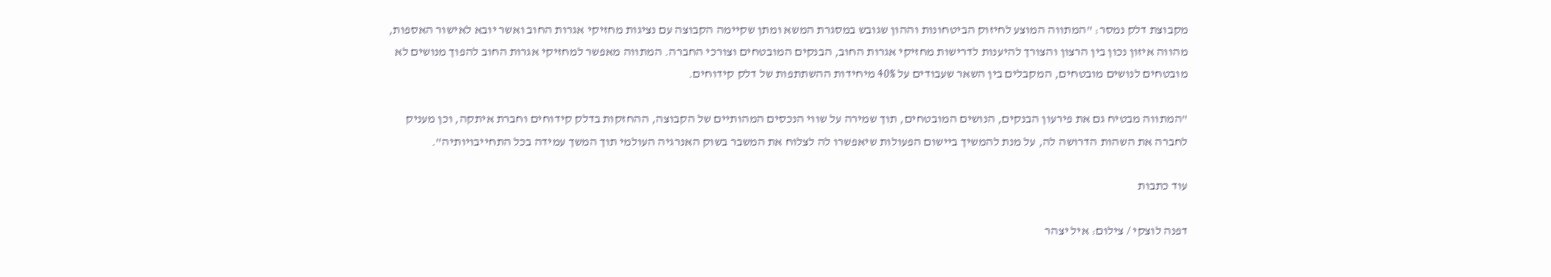מקבוצת דלק נמסר: "המתווה המוצע לחיזוק הביטחונות וההון שגובש במסגרת המשא ומתן שקיימה הקבוצה עם נציגות מחזיקי אגרות החוב ואשר יובא לאישור האספות, מהווה איזון נכון בין הרצון והצורך להיענות לדרישות מחזיקי אגרות החוב, הבנקים המובטחים וצורכי החברה. המתווה מאפשר למחזיקי אגרות החוב להפוך מנושים לא מובטחים לנושים מובטחים, המקבלים בין השאר שעבודים על 40% מיחידות ההשתתפות של דלק קידוחים.

"המתווה מבטיח גם את פירעון הבנקים, הנושים המובטחים, תוך שמירה על שווי הנכסים המהותיים של הקבוצה, ההחזקות בדלק קידוחים וחברת איתקה, וכן מעניק לחברה את השהות הדרושה לה, על מנת להמשיך ביישום הפעולות שיאפשרו לה לצלוח את המשבר בשוק האנרגיה העולמי תוך המשך עמידה בכל התחייבויותיה".

עוד כתבות

דפנה לוצקי / צילום: איל יצהר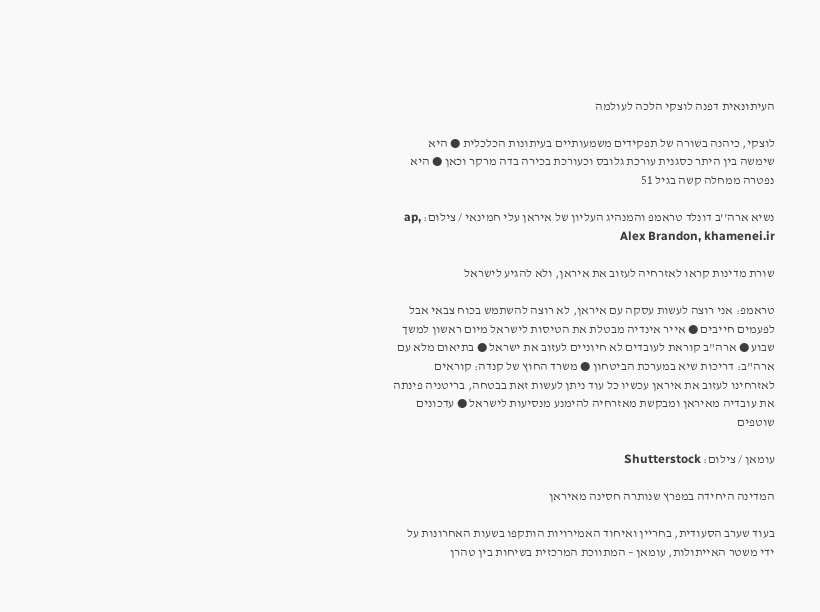העיתונאית דפנה לוצקי הלכה לעולמה

לוצקי, כיהנה בשורה של תפקידים משמעותיים בעיתונות הכלכלית ● היא שימשה בין היתר כסגנית עורכת גלובס וכעורכת בכירה בדה מרקר וכאן ● היא נפטרה ממחלה קשה בגיל 51

נשיא ארה''ב דונלד טראמפ והמנהיג העליון של איראן עלי חמינאי / צילום: ap, Alex Brandon, khamenei.ir

שורת מדינות קראו לאזרחיה לעזוב את איראן, ולא להגיע לישראל

טראמפ: אני רוצה לעשות עסקה עם איראן, לא רוצה להשתמש בכוח צבאי אבל לפעמים חייבים ● אייר אינדיה מבטלת את הטיסות לישראל מיום ראשון למשך שבוע ● ארה"ב קוראת לעובדים לא חיוניים לעזוב את ישראל ● בתיאום מלא עם ארה"ב: דריכות שיא במערכת הביטחון ● משרד החוץ של קנדה: קוראים לאזרחינו לעזוב את איראן עכשיו כל עוד ניתן לעשות זאת בבטחה, בריטניה פינתה את עובדיה מאיראן ומבקשת מאזרחיה להימנע מנסיעות לישראל ● עדכונים שוטפים

עומאן / צילום: Shutterstock

המדינה היחידה במפרץ שנותרה חסינה מאיראן

בעוד שערב הסעודית, בחריין ואיחוד האמירויות הותקפו בשעות האחרונות על ידי משטר האייתולות, עומאן – המתווכת המרכזית בשיחות בין טהרן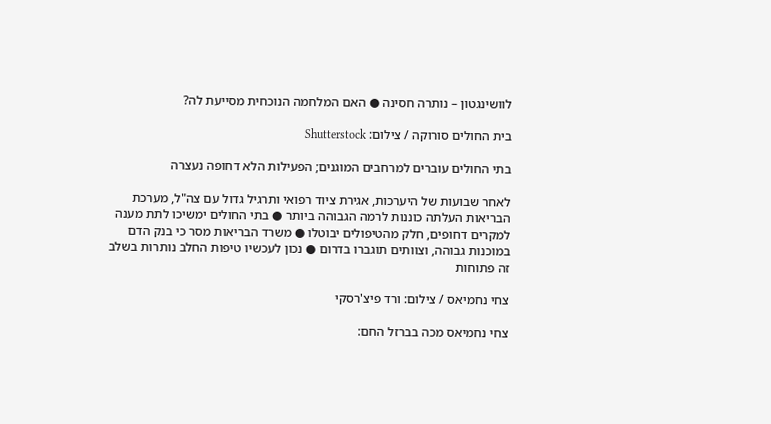לוושינגטון – נותרה חסינה ● האם המלחמה הנוכחית מסייעת לה?

בית החולים סורוקה / צילום: Shutterstock

בתי החולים עוברים למרחבים המוגנים; הפעילות הלא דחופה נעצרה

לאחר שבועות של היערכות, אגירת ציוד רפואי ותרגיל גדול עם צה"ל, מערכת הבריאות העלתה כוננות לרמה הגבוהה ביותר ● בתי החולים ימשיכו לתת מענה למקרים דחופים, חלק מהטיפולים יבוטלו ● משרד הבריאות מסר כי בנק הדם במוכנות גבוהה, וצוותים תוגברו בדרום ● נכון לעכשיו טיפות החלב נותרות בשלב זה פתוחות

צחי נחמיאס / צילום: ורד פיצ'רסקי

צחי נחמיאס מכה בברזל החם: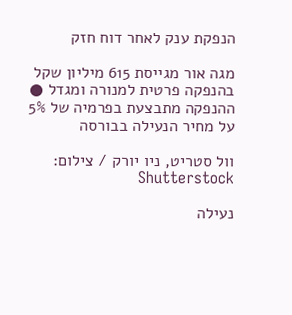הנפקת ענק לאחר דוח חזק

מגה אור מגייסת 615 מיליון שקל בהנפקה פרטית למנורה ומגדל ● ההנפקה מתבצעת בפרמיה של 5% על מחיר הנעילה בבורסה

וול סטריט, ניו יורק / צילום: Shutterstock

נעילה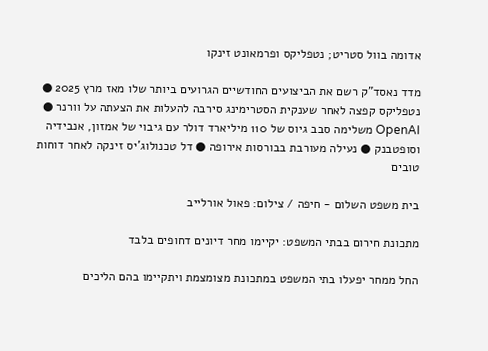אדומה בוול סטריט; נטפליקס ופרמאונט זינקו

מדד נאסד"ק רשם את הביצועים החודשיים הגרועים ביותר שלו מאז מרץ 2025 ● נטפליקס קפצה לאחר שענקית הסטרימינג סירבה להעלות את הצעתה על וורנר ● OpenAI משלימה סבב גיוס של 110 מיליארד דולר עם גיבוי של אמזון, אנבידיה וסופטבנק ● נעילה מעורבת בבורסות אירופה ● דל טכנולוג'יס זינקה לאחר דוחות טובים

בית משפט השלום - חיפה / צילום: פאול אורלייב

מתכונת חירום בבתי המשפט: יקיימו מחר דיונים דחופים בלבד

החל ממחר יפעלו בתי המשפט במתכונת מצומצמת ויתקיימו בהם הליכים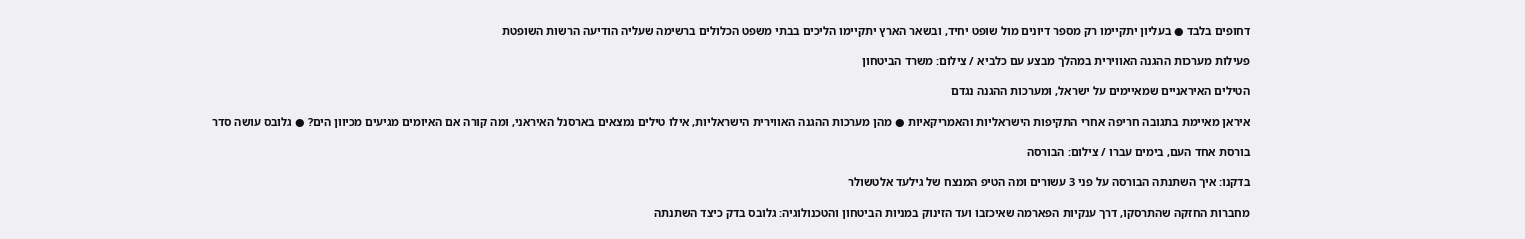דחופים בלבד ● בעליון יתקיימו רק מספר דיונים מול שופט יחיד, ובשאר הארץ יתקיימו הליכים בבתי משפט הכלולים ברשימה שעליה הודיעה הרשות השופטת

פעילות מערכות ההגנה האווירית במהלך מבצע עם כלביא / צילום: משרד הביטחון

הטילים האיראניים שמאיימים על ישראל, ומערכות ההגנה נגדם

איראן מאיימת בתגובה חריפה אחרי התקיפות הישראליות והאמריקאיות ● מהן מערכות ההגנה האווירית הישראליות, אילו טילים נמצאים בארסנל האיראני, ומה קורה אם האיומים מגיעים מכיוון הים? ● גלובס עושה סדר

בורסת אחד העם, בימים עברו / צילום: הבורסה

בדקנו: איך השתנתה הבורסה על פני 3 עשורים ומה הטיפ המנצח של גילעד אלטשולר

מחברות החזקה שהתרסקו, דרך ענקיות הפארמה שאיכזבו ועד הזינוק במניות הביטחון והטכנולוגיה: גלובס בדק כיצד השתנתה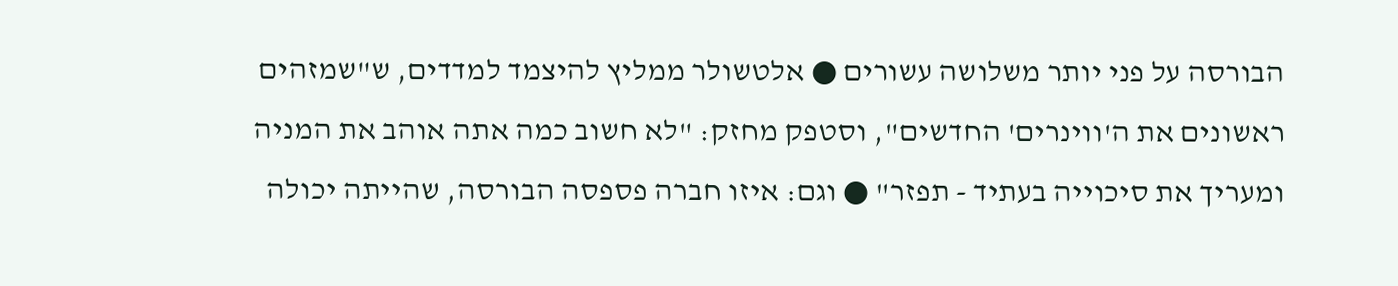הבורסה על פני יותר משלושה עשורים ● אלטשולר ממליץ להיצמד למדדים, ש"שמזהים ראשונים את ה'ווינרים' החדשים", וסטפק מחזק: "לא חשוב כמה אתה אוהב את המניה ומעריך את סיכוייה בעתיד - תפזר" ● וגם: איזו חברה פספסה הבורסה, שהייתה יכולה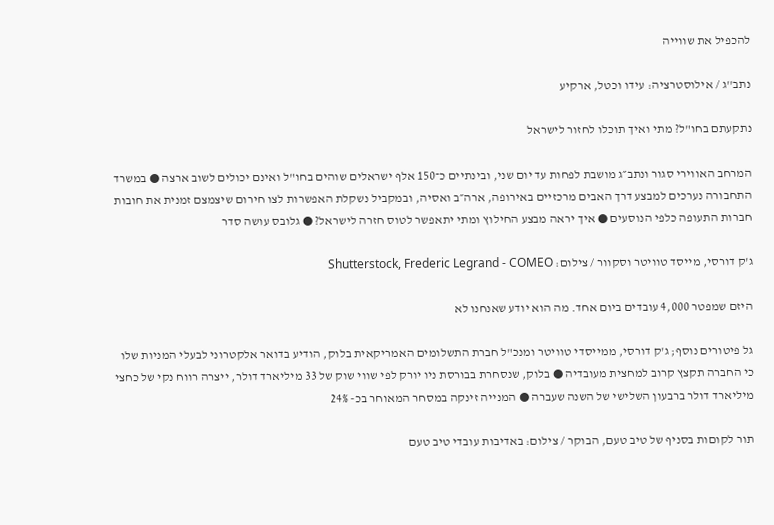להכפיל את שווייה

נתב''ג / אילוסטרציה: עידו וכטל, ארקיע

נתקעתם בחו"ל? מתי ואיך תוכלו לחזור לישראל

המרחב האווירי סגור ונתב״ג מושבת לפחות עד יום שני, ובינתיים כ־150 אלף ישראלים שוהים בחו"ל ואינם יכולים לשוב ארצה ● במשרד התחבורה נערכים למבצע דרך האבים מרכזיים באירופה, ארה״ב ואסיה, ובמקביל נשקלת האפשרות לצו חירום שיצמצם זמנית את חובות חברות התעופה כלפי הנוסעים ● איך יראה מבצע החילוץ ומתי יתאפשר לטוס חזרה לישראל? ● גלובס עושה סדר

ג'ק דורסי, מייסד טוויטר וסקוור / צילום: Shutterstock, Frederic Legrand - COMEO

היזם שמפטר 4,000 עובדים ביום אחד. מה הוא יודע שאנחנו לא

גל פיטורים נוסף; ג'ק דורסי, ממייסדי טוויטר ומנכ"ל חברת התשלומים האמריקאית בלוק, הודיע בדואר אלקטרוני לבעלי המניות שלו כי החברה תקצץ קרוב למחצית מעובדיה ● בלוק, שנסחרת בבורסת ניו יורק לפי שווי שוק של 33 מיליארד דולר, ייצרה רווח נקי של כחצי מיליארד דולר ברבעון השלישי של השנה שעברה ● המנייה זינקה במסחר המאוחר בכ- 24%

תור לקוםות בסניף של טיב טעם, הבוקר / צילום: באדיבות עובדי טיב טעם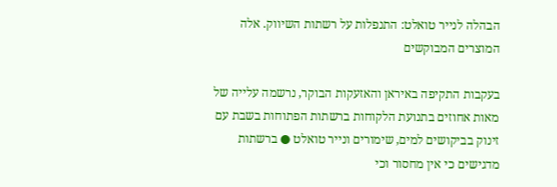הבהלה לנייר טואלט: התנפלות על רשתות השיווק. אלה המוצרים המבוקשים

בעקבות התקיפה באיראן והאזעקות הבוקר, נרשמה עלייה של מאות אחוזים בתנועת הלקוחות ברשתות הפתוחות בשבת עם זינוק בביקושים למים, שימורים ונייר טואלט ● ברשתות מדגישים כי אין מחסור וכי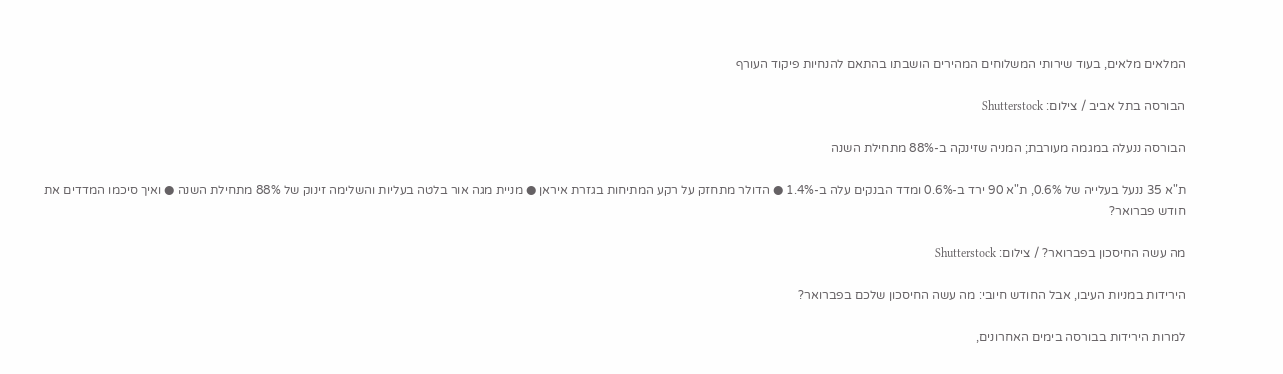המלאים מלאים, בעוד שירותי המשלוחים המהירים הושבתו בהתאם להנחיות פיקוד העורף

הבורסה בתל אביב / צילום: Shutterstock

הבורסה ננעלה במגמה מעורבת; המניה שזינקה ב-88% מתחילת השנה

ת"א 35 ננעל בעלייה של 0.6%, ת"א 90 ירד ב-0.6% ומדד הבנקים עלה ב-1.4% ● הדולר מתחזק על רקע המתיחות בגזרת איראן ● מניית מגה אור בלטה בעליות והשלימה זינוק של 88% מתחילת השנה ● ואיך סיכמו המדדים את חודש פברואר?

מה עשה החיסכון בפברואר? / צילום: Shutterstock

הירידות במניות העיבו, אבל החודש חיובי: מה עשה החיסכון שלכם בפברואר?

למרות הירידות בבורסה בימים האחרונים,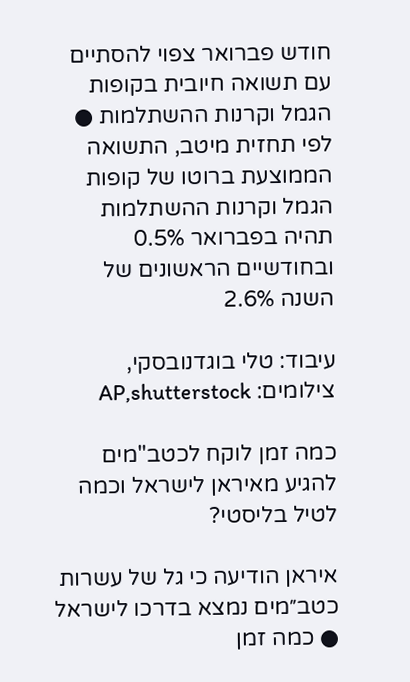חודש פברואר צפוי להסתיים עם תשואה חיובית בקופות הגמל וקרנות ההשתלמות ● לפי תחזית מיטב, התשואה הממוצעת ברוטו של קופות הגמל וקרנות ההשתלמות תהיה בפברואר 0.5% ובחודשיים הראשונים של השנה 2.6%

עיבוד: טלי בוגדנובסקי, צילומים: AP,shutterstock

כמה זמן לוקח לכטב"מים להגיע מאיראן לישראל וכמה לטיל בליסטי?

איראן הודיעה כי גל של עשרות כטב״מים נמצא בדרכו לישראל ● כמה זמן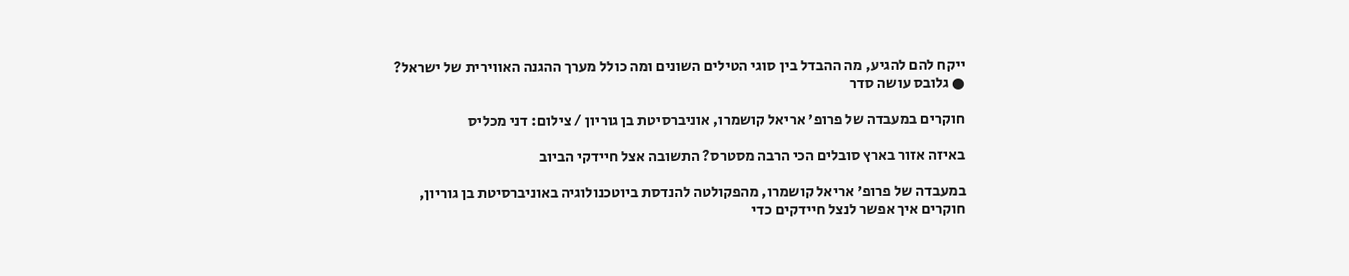ייקח להם להגיע, מה ההבדל בין סוגי הטילים השונים ומה כולל מערך ההגנה האווירית של ישראל? ● גלובס עושה סדר

חוקרים במעבדה של פרופ' אריאל קושמרו, אוניברסיטת בן גוריון / צילום: דני מכליס

באיזה אזור בארץ סובלים הכי הרבה מסטרס? התשובה אצל חיידקי הביוב

במעבדה של פרופ' אריאל קושמרו, מהפקולטה להנדסת ביוטכנולוגיה באוניברסיטת בן גוריון, חוקרים איך אפשר לנצל חיידקים כדי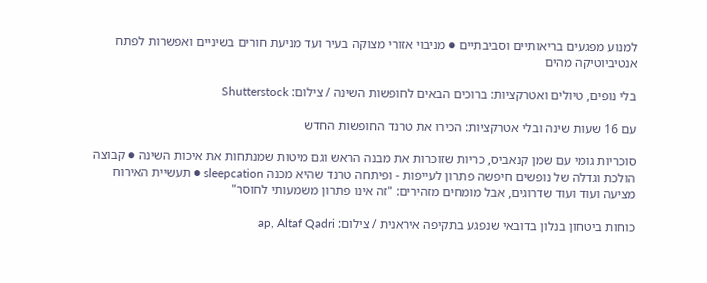למנוע מפגעים בריאותיים וסביבתיים ● מניבוי אזורי מצוקה בעיר ועד מניעת חורים בשיניים ואפשרות לפתח אנטיביוטיקה מהים

בלי נופים, טיולים ואטרקציות: ברוכים הבאים לחופשות השינה / צילום: Shutterstock

עם 16 שעות שינה ובלי אטרקציות: הכירו את טרנד החופשות החדש

סוכריות גומי עם שמן קנאביס, כריות שזוכרות את מבנה הראש וגם מיטות שמנתחות את איכות השינה ● קבוצה הולכת וגדלה של נופשים חיפשה פתרון לעייפות - ופיתחה טרנד שהיא מכנה sleepcation ● תעשיית האירוח מציעה ועוד ועוד שדרוגים, אבל מומחים מזהירים: "זה אינו פתרון משמעותי לחוסר"

כוחות ביטחון בנלון בדובאי שנפגע בתקיפה איראנית / צילום: ap, Altaf Qadri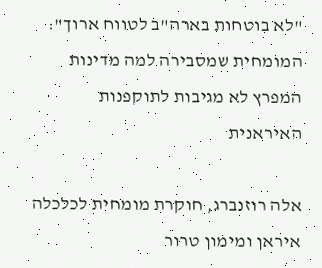"לא בוטחות בארה"ב לטווח ארוך": המומחית שמסבירה למה מדינות המפרץ לא מגיבות לתוקפנות האיראנית

אלה רוזנברג, חוקרת מומחית לכלכלה איראן ומימון טרור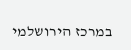במרכז הירושלמי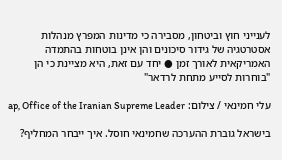לענייני חוץ וביטחון, מסבירה כי מדינות המפרץ מנהלות אסטרטגיה של גידור סיכונים והן אינן בוטחות בהתמדה האמריקאית לאורך זמן ● יחד עם זאת, היא מציינת כי הן "בוחרות לסייע מתחת לרדאר"

עלי חמינאי / צילום: ap, Office of the Iranian Supreme Leader

בישראל גוברת ההערכה שחמינאי חוסל. איך ייבחר המחליף?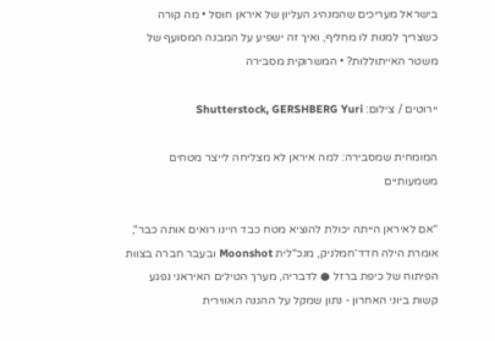בישראל מעריכים שהמנהיג העליון של איראן חוסל • מה קורה כשצריך למנות לו מחליף, ואיך זה ישפיע על המבנה המסועף של משטר האייתוללות? • המשרוקית מסבירה

יירוטים / צילום: Shutterstock, GERSHBERG Yuri

המומחית שמסבירה: למה איראן לא מצליחה לייצר מטחים משמעותיים

"אם לאיראן הייתה יכולת להוציא מטח כבד היינו רואים אותה כבר", אומרת הילה חדד־חמלניק, מנכ"לית Moonshot ובעבר חברה בצוות הפיתוח של כיפת ברזל ● לדבריה, מערך הטילים האיראני נפגע קשות ביוני האחרון - נתון שמקל על ההגנה האווירית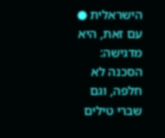הישראלית ● עם זאת, היא מדגישה: הסכנה לא חלפה, וגם שברי טילים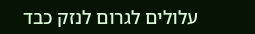עלולים לגרום לנזק כבד